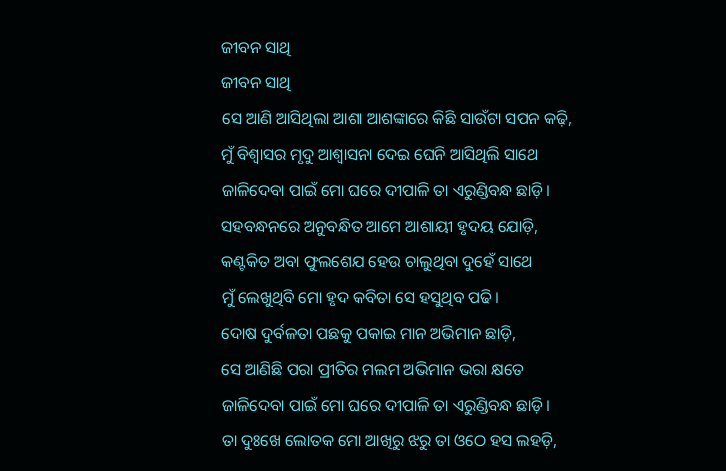ଜୀବନ ସାଥି
ଜୀବନ ସାଥି
ସେ ଆଣି ଆସିଥିଲା ଆଶା ଆଶଙ୍କାରେ କିଛି ସାଉଁଟା ସପନ କଢ଼ି,
ମୁଁ ବିଶ୍ୱାସର ମୃଦୁ ଆଶ୍ୱାସନା ଦେଇ ଘେନି ଆସିଥିଲି ସାଥେ
ଜାଳିଦେବା ପାଇଁ ମୋ ଘରେ ଦୀପାଳି ତା ଏରୁଣ୍ଡିବନ୍ଧ ଛାଡ଼ି।
ସହବନ୍ଧନରେ ଅନୁବନ୍ଧିତ ଆମେ ଆଶାୟୀ ହୃଦୟ ଯୋଡ଼ି,
କଣ୍ଟକିତ ଅବା ଫୁଲଶେଯ ହେଉ ଚାଲୁଥିବା ଦୁହେଁ ସାଥେ
ମୁଁ ଲେଖୁଥିବି ମୋ ହୃଦ କବିତା ସେ ହସୁଥିବ ପଢି।
ଦୋଷ ଦୁର୍ବଳତା ପଛକୁ ପକାଇ ମାନ ଅଭିମାନ ଛାଡ଼ି,
ସେ ଆଣିଛି ପରା ପ୍ରୀତିର ମଲମ ଅଭିମାନ ଭରା କ୍ଷତେ
ଜାଳିଦେବା ପାଇଁ ମୋ ଘରେ ଦୀପାଳି ତା ଏରୁଣ୍ଡିବନ୍ଧ ଛାଡ଼ି।
ତା ଦୁଃଖେ ଲୋତକ ମୋ ଆଖିରୁ ଝରୁ ତା ଓଠେ ହସ ଲହଡ଼ି,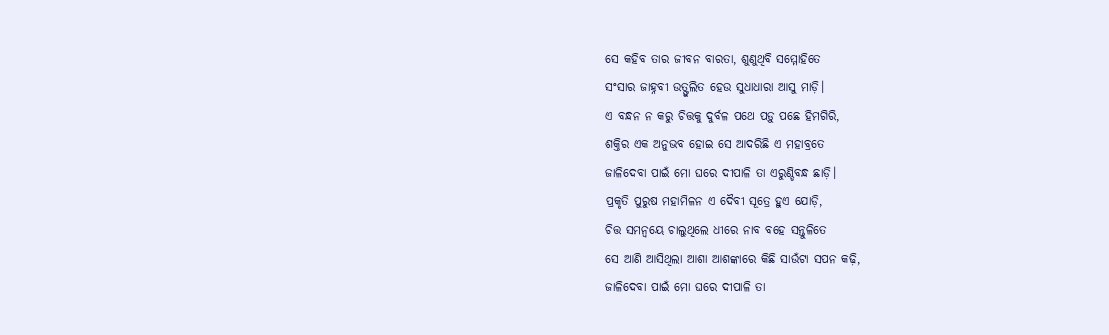ସେ କହିବ ତାର ଜୀବନ ବାରତା, ଶୁଣୁଥିବି ସମ୍ମୋହିତେ
ସଂସାର ଜାହ୍ନବୀ ଉତ୍ଫୁଲିତ ହେଉ ସୁଧାଧାରା ଆସୁ ମାଡ଼ି।
ଏ ବନ୍ଧନ ନ କରୁ ଚିତ୍ତକୁ ଦୁର୍ବଳ ପଥେ ପଡ଼ୁ ପଛେ ହିମଗିରି,
ଶକ୍ତିର ଏକ ଅନୁଭବ ହୋଇ ସେ ଆଦରିଛି ଏ ମହାବ୍ରତେ
ଜାଳିଦେବା ପାଇଁ ମୋ ଘରେ ଦୀପାଳି ତା ଏରୁଣ୍ଡିବନ୍ଧ ଛାଡ଼ି।
ପ୍ରକୃତି ପୁରୁଷ ମହାମିଳନ ଏ ଦୈବୀ ସୂତ୍ରେ ହୁଏ ଯୋଡ଼ି,
ଚିତ୍ତ ସମନ୍ଵୟେ ଚାଲୁଥିଲେ ଧୀରେ ନାବ ବହେ ସନ୍ତୁଳିତେ
ସେ ଆଣି ଆସିଥିଲା ଆଶା ଆଶଙ୍କାରେ କିଛି ସାଉଁଟା ସପନ କଢ଼ି,
ଜାଳିଦେବା ପାଇଁ ମୋ ଘରେ ଦୀପାଳି ତା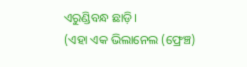ଏରୁଣ୍ଡିବନ୍ଧ ଛାଡ଼ି।
(ଏହା ଏକ ଭିଲାନେଲ (ଫ୍ରେଞ୍ଚ)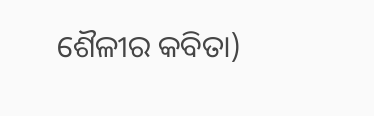ଶୈଳୀର କବିତା)